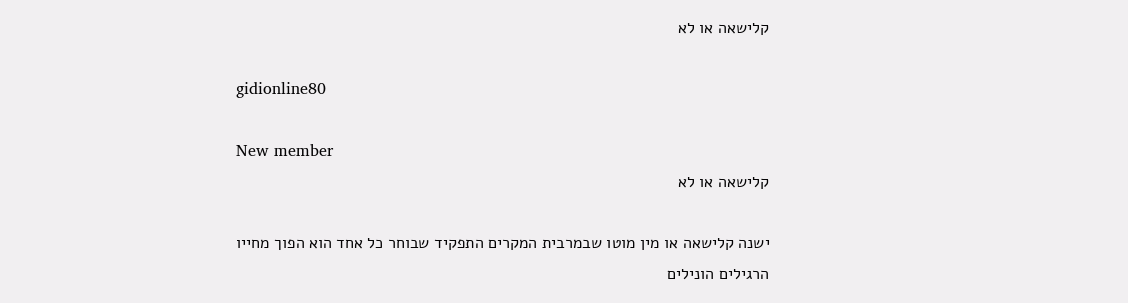קלישאה או לא

gidionline80

New member
קלישאה או לא

ישנה קלישאה או מין מוטו שבמרבית המקרים התפקיד שבוחר כל אחד הוא הפוך מחייו הרגילים הונילים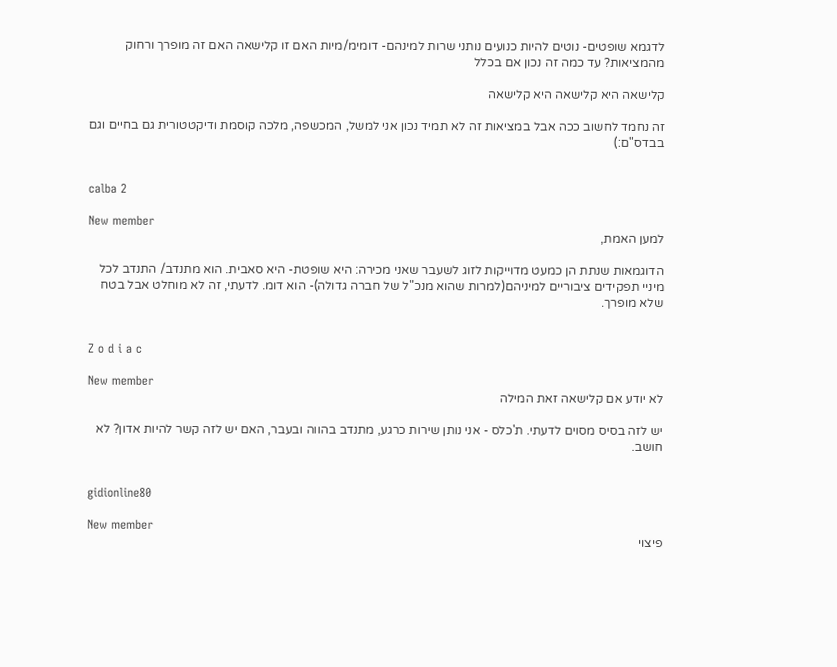לדגמא שופטים- נוטים להיות כנועים נותני שרות למינהם- דומימ/מיות האם זו קלישאה האם זה מופרך ורחוק מהמציאות? עד כמה זה נכון אם בכלל

קלישאה היא קלישאה היא קלישאה

זה נחמד לחשוב ככה אבל במציאות זה לא תמיד נכון אני למשל, המכשפה, מלכה קוסמת ודיקטטורית גם בחיים וגם בבדס"ם:)


calba 2

New member
למען האמת,

הדוגמאות שנתת הן כמעט מדוייקות לזוג לשעבר שאני מכירה: היא שופטת- היא סאבית. הוא מתנדב/ התנדב לכל מיניי תפקידים ציבוריים למיניהם(למרות שהוא מנכ"ל של חברה גדולה)- הוא דומ. לדעתי, זה לא מוחלט אבל בטח שלא מופרך.


Z o d i a c

New member
לא יודע אם קלישאה זאת המילה

יש לזה בסיס מסוים לדעתי. ת'כלס - אני נותן שירות כרגע, מתנדב בהווה ובעבר, האם יש לזה קשר להיות אדון? לא חושב.


gidionline80

New member
פיצוי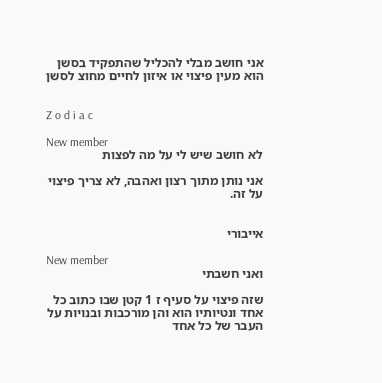אני חושב מבלי להכליל שהתפקיד בסשן הוא מעין פיצוי או איזון לחיים מחוצ לסשן


Z o d i a c

New member
לא חושב שיש לי על מה לפצות

אני נותן מתוך רצון ואהבה, לא צריך פיצוי על זה.


אייבורי

New member
ואני חשבתי

שזה פיצוי על סעיף ז 1 קטן שבו כתוב כל אחד ונטיותיו הוא והן מורכבות ובנויות על העבר של כל אחד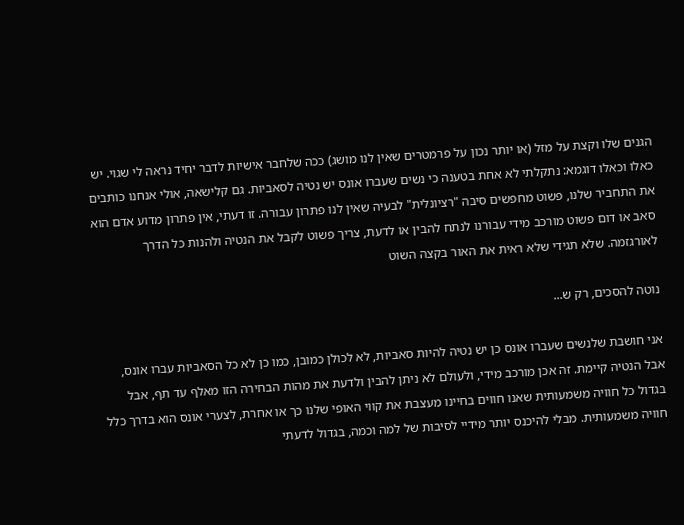הגנים שלו וקצת על מזל (או יותר נכון על פרמטרים שאין לנו מושג) ככה שלחבר אישיות לדבר יחיד נראה לי שגוי. יש כאלו וכאלו דוגמא: נתקלתי לא אחת בטענה כי נשים שעברו אונס יש נטיה לסאביות. גם קלישאה, אולי אנחנו כותבים את התחביר שלנו, פשוט מחפשים סיבה "רציונלית" לבעיה שאין לנו פתרון עבורה. זו דעתי, אין פתרון מדוע אדם הוא סאב או דום פשוט מורכב מידי עבורנו לנתח להבין או לדעת, צריך פשוט לקבל את הנטיה ולהנות כל הדרך לאורגזמה. שלא תגידי שלא ראית את האור בקצה השוט

נוטה להסכים, רק ש...

אני חושבת שלנשים שעברו אונס כן יש נטיה להיות סאביות, לא לכולן כמובן, כמו כן לא כל הסאביות עברו אונס, אבל הנטיה קיימת. זה אכן מורכב מידי, ולעולם לא ניתן להבין ולדעת את מהות הבחירה הזו מאלף עד תף, אבל בגדול כל חוויה משמעותית שאנו חווים בחיינו מעצבת את קווי האופי שלנו כך או אחרת, לצערי אונס הוא בדרך כלל חוויה משמעותית. מבלי להיכנס יותר מידיי לסיבות של למה וכמה, בגדול לדעתי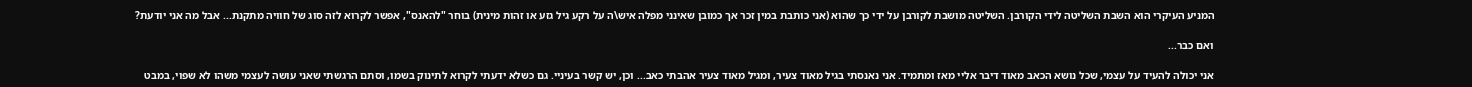המניע העיקרי הוא השבת השליטה לידי הקורבן. השליטה מושבת לקורבן על ידי כך שהוא (אני כותבת במין זכר אך כמובן שאינני מפלה איש\ה על רקע גיל גזע או זהות מינית) בוחר "להאנס", אפשר לקרוא לזה סוג של חוויה מתקנת... אבל מה אני יודעת?

ואם כבר...

אני יכולה להעיד על עצמי, שכל נושא הכאב מאוד דיבר אליי מאז ומתמיד. אני נאנסתי בגיל מאוד צעיר, ומגיל מאוד צעיר אהבתי כאב... וכן, יש קשר בעיניי. גם כשלא ידעתי לקרוא לתינוק בשמו, וסתם הרגשתי שאני עושה לעצמי משהו לא שפוי, במבט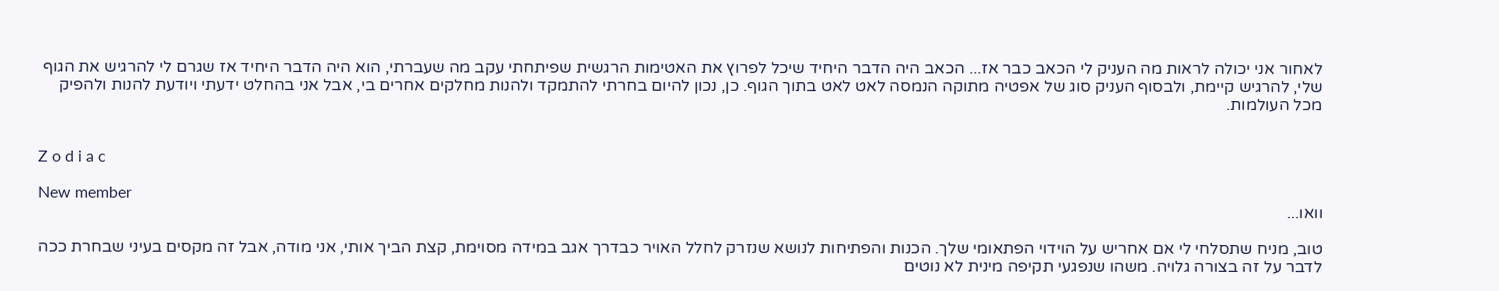לאחור אני יכולה לראות מה העניק לי הכאב כבר אז... הכאב היה הדבר היחיד שיכל לפרוץ את האטימות הרגשית שפיתחתי עקב מה שעברתי, הוא היה הדבר היחיד אז שגרם לי להרגיש את הגוף שלי, להרגיש קיימת, ולבסוף העניק סוג של אפטיה מתוקה הנמסה לאט לאט בתוך הגוף. כן, נכון להיום בחרתי להתמקד ולהנות מחלקים אחרים בי, אבל אני בהחלט ידעתי ויודעת להנות ולהפיק מכל העולמות.


Z o d i a c

New member
וואו...

טוב, מניח שתסלחי לי אם אחריש על הוידוי הפתאומי שלך. הכנות והפתיחות לנושא שנזרק לחלל האויר כבדרך אגב במידה מסוימת, קצת הביך אותי, אני מודה, אבל זה מקסים בעיני שבחרת ככה לדבר על זה בצורה גלויה. משהו שנפגעי תקיפה מינית לא נוטים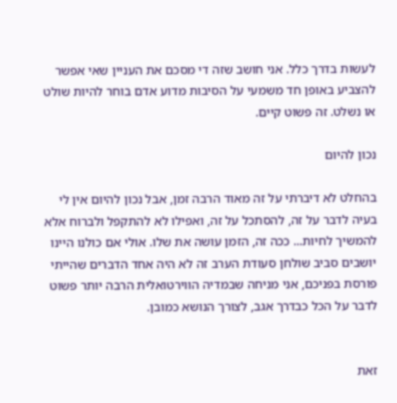לעשות בדרך כלל. אני חושב שזה די מסכם את העניין שאי אפשר להצביע באופן חד משמעי על הסיבות מדוע אדם בוחר להיות שולט או נשלט. זה פשוט קיים.

נכון להיום

בהחלט לא דיברתי על זה מאוד הרבה זמן, אבל נכון להיום אין לי בעיה לדבר על זה, להסתכל על זה, ואפילו לא להתקפל ולברוח אלא להמשיך לחיות... ככה זה, הזמן עושה את שלו. אולי אם כולנו היינו יושבים סביב שולחן סעודת הערב זה לא היה אחד הדברים שהייתי פורסת בפניכם, אני מניחה שבמדיה הווירטואלית הרבה יותר פשוט לדבר על הכל כבדרך אגב, לצורך הנושא כמובן.


זאת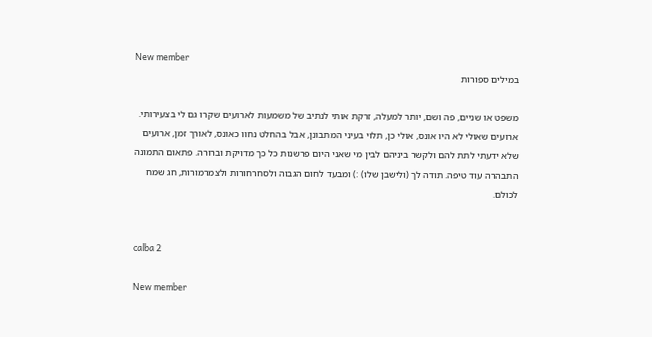New member
במילים ספורות

משפט או שניים, פה ושם, יותר למעלה, זרקת אותי לנתיב של משמעות לארועים שקרו גם לי בצעירותי. ארועים שאולי לא היו אונס, אולי כן, תלוי בעיני המתבונן, אבל בהחלט נחוו כאונס, לאורך זמן, ארועים שלא ידעתי לתת להם ולקשר ביניהם לבין מי שאני היום פרשנות כל כך מדויקת וברורה. פתאום התמונה התבהרה עוד טיפה. תודה לך (ולישבן שלו) :) ומבעד לחום הגבוה ולסחרחורות ולצמרמורות, חג שמח לכולם.


calba 2

New member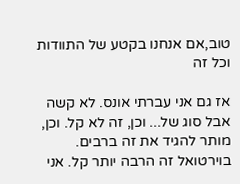טוב,אם אנחנו בקטע של התוודות וכל זה

אז גם אני עברתי אונס. לא קשה אבל סוג של... וכן, זה לא קל. וכן, מותר להגיד את זה ברבים. בוירטואל זה הרבה יותר קל. אני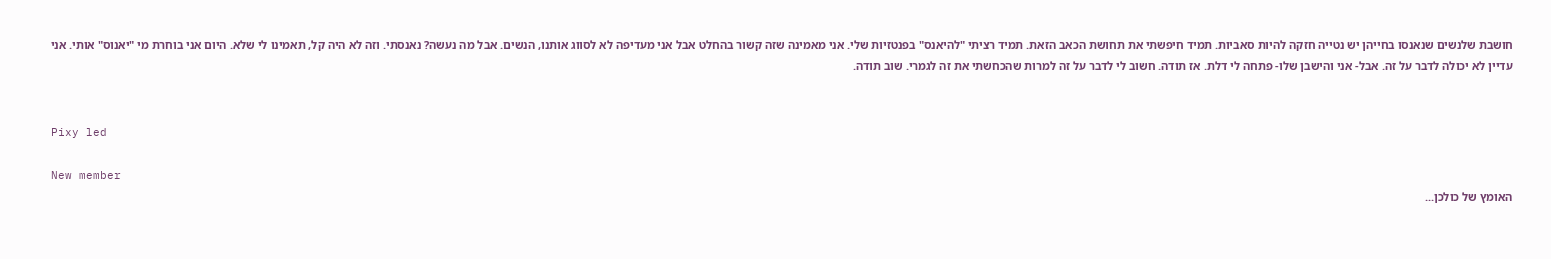חושבת שלנשים שנאנסו בחייהן יש נטייה חזקה להיות סאביות. תמיד חיפשתי את תחושת הכאב הזאת. תמיד רציתי "להיאנס" בפנטזיות שלי. אני מאמינה שזה קשור בהחלט אבל אני מעדיפה לא לסווג אותנו, הנשים. אבל מה נעשה? נאנסתי. וזה לא היה קל, תאמינו לי שלא. היום אני בוחרת מי "יאנוס" אותי. אני עדיין לא יכולה לדבר על זה. אבל- אני והישבן שלו- פתחה לי דלת. אז תודה. חשוב לי לדבר על זה למרות שהכחשתי את זה לגמרי. שוב תודה.


Pixy led

New member
האומץ של כולכן...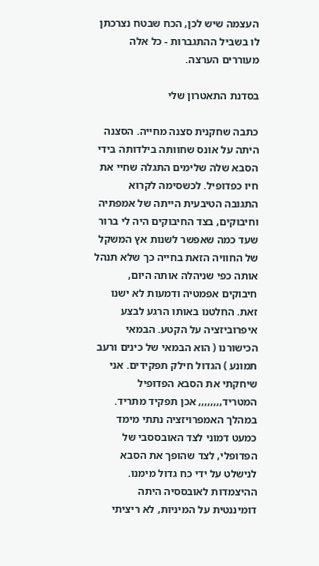העצמה שיש לכן, הכח שבטח נצרכתן לו בשביל ההתגברות - כל אלה מעוררים הערצה.

בסדנת התאטרון שלי

כתבה שחקנית סצנה מחייה. הסצנה היתה על אונס שחוותה בילדותה בידי הסבא שלה שלימים התגלה שחיי את חיו כפדופיל. לכשסימה לקרוא התגובה הטיבעית הייתה של אמפתיה וחיבוקים, בצד החיבוקים היה לי ברור שעד כמה שאפשר לשנות אץ המשקל של החוויה הזאת בחייה כך שלא תנהל אותה כפי שניהלה אותה היום, חיבוקים אפמטיה ודמעות לא ישנו זאת. החלטנו באותו הרגע לבצע איפרוביזציה על הקטע. הבמאי הכישורנו ( הוא הבמאי של כינים ורעב תמונע ) הגדול חילק תפקידים. אני שיחקתי את הסבא הפדופיל המטריד,,,,,,,, אכן תפקיד מתריד. במהלך האמפרויזציה נתתי מימד כמעט דמוני לצד האובססבי של הפדופלי, לצד שהופך את הסבא לנישלט על ידי כח גדול מימנו. ההיצמדות לאובססיה היתה דומיננטית על המיניות, לא ריציתי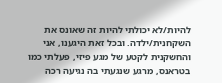להיות/לא יכולתי להיות זה שאונס את השקחנית/ילדה. ובכל זאת היגענו, אני והחשקנית לקטע של מגע פיזי, פעלתי כמו בטראנס, מרגע שנגעתי בה נגיעה רכה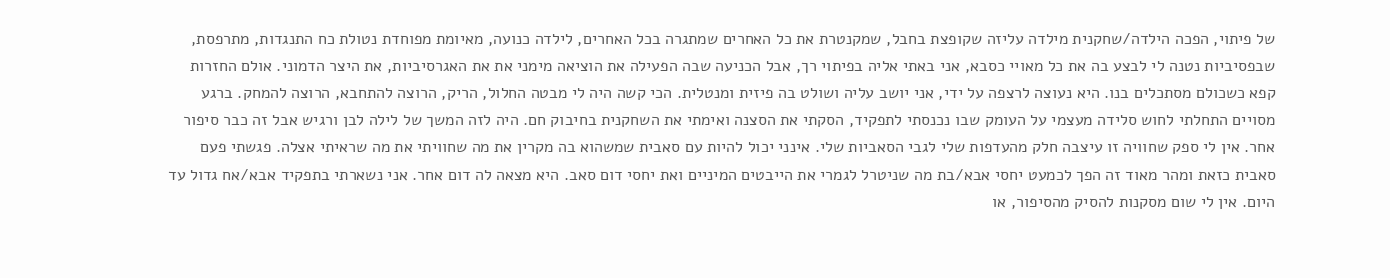של פיתוי, הפכה הילדה/שחקנית מילדה עליזה שקופצת בחבל, שמקנטרת את כל האחרים שמתגרה בכל האחרים, לילדה כנועה, מאיומת מפוחדת נטולת כח התנגדות, מתרפסת, שבפסיביות נטנה לי לבצע בה את כל מאויי כסבא, אני באתי אליה בפיתוי רך, אבל הכניעה שבה הפעילה את הוציאה מימני את את האגרסיביות, את היצר הדמוני. אולם החזרות קפא כשכולם מסתכלים בנו. היא נעוצה לרצפה על ידי, אני יושב עליה ושולט בה פיזית ומנטלית. הכי קשה היה לי מבטה החלול, הריק, הרוצה להתחבא, הרוצה להמחק. ברגע מסויים התחלתי לחוש סלידה מעצמי על העומק שבו נכנסתי לתפקיד, הסקתי את הסצנה ואימתי את השחקנית בחיבוק חם. היה לזה המשך של לילה לבן ורגיש אבל זה כבר סיפור אחר. אין לי ספק שחוויה זו עיצבה חלק מהעדפות שלי לגבי הסאביות שלי. אינני יכול להיות עם סאבית שמשהוא בה מקרין את מה שחוויתי את מה שראיתי אצלה. פגשתי פעם סאבית כזאת ומהר מאוד זה הפך לכמעט יחסי אבא/בת מה שניטרל לגמרי את הייבטים המיניים ואת יחסי דום סאב. היא מצאה לה דום אחר. אני נשארתי בתפקיד אבא/אח גדול עד היום. אין לי שום מסקנות להסיק מהסיפור, או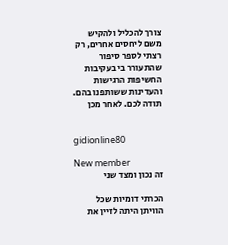צורך להכליל ולהקיש משם ליחסים אחרים, רק רצתי לספר סיפור שהתעורר בי בעקיבות החשיפות הרגישות והעדינות ששותפנו בהם. תודה לכם. לאחר מכן


gidionline80

New member
זה נכון ומצד שני

הכרתי דומיות שכל הוויתן היתה לזיין את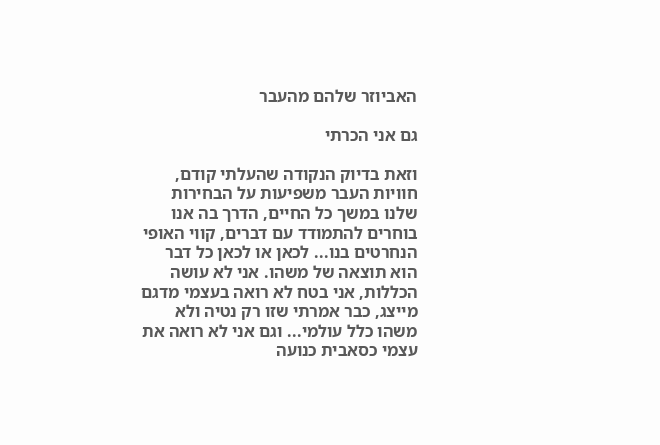האביוזר שלהם מהעבר

גם אני הכרתי

וזאת בדיוק הנקודה שהעלתי קודם, חוויות העבר משפיעות על הבחירות שלנו במשך כל החיים, הדרך בה אנו בוחרים להתמודד עם דברים, קווי האופי הנחרטים בנו... לכאן או לכאן כל דבר הוא תוצאה של משהו. אני לא עושה הכללות, אני בטח לא רואה בעצמי מדגם מייצג, כבר אמרתי שזו רק נטיה ולא משהו כלל עולמי... וגם אני לא רואה את עצמי כסאבית כנועה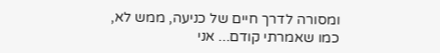ומסורה לדרך חיים של כניעה, ממש לא, כמו שאמרתי קודם... אני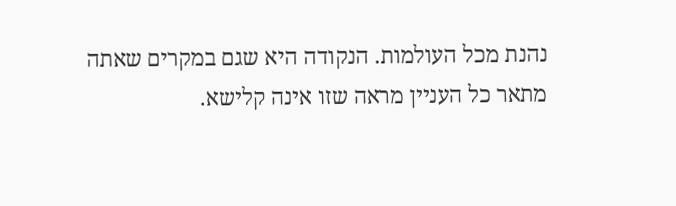נהנת מכל העולמות. הנקודה היא שגם במקרים שאתה מתאר כל העניין מראה שזו אינה קלישא.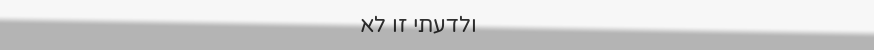ולדעתי זו לא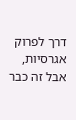דרך לפרוק אגרסיות, אבל זה כבר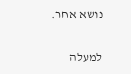נושא אחר.

למעלה